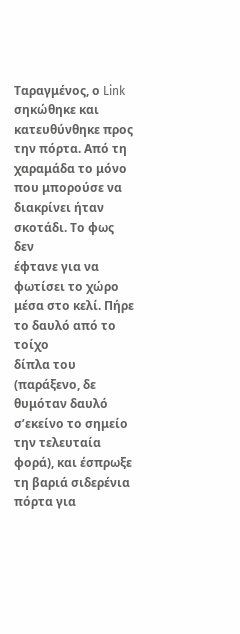Ταραγμένος, ο Link σηκώθηκε και κατευθύνθηκε προς την πόρτα. Από τη
χαραμάδα το μόνο που μπορούσε να διακρίνει ήταν σκοτάδι. Το φως δεν
έφτανε για να φωτίσει το χώρο μέσα στο κελί. Πήρε το δαυλό από το τοίχο
δίπλα του (παράξενο, δε θυμόταν δαυλό σ’εκείνο το σημείο την τελευταία
φορά), και έσπρωξε τη βαριά σιδερένια πόρτα για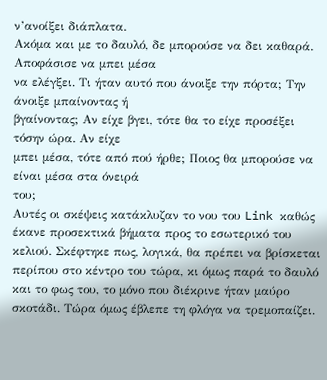ν’ανοίξει διάπλατα.
Ακόμα και με το δαυλό, δε μπορούσε να δει καθαρά. Αποφάσισε να μπει μέσα
να ελέγξει. Τι ήταν αυτό που άνοιξε την πόρτα; Την άνοιξε μπαίνοντας ή
βγαίνοντας; Αν είχε βγει, τότε θα το είχε προσέξει τόσην ώρα. Αν είχε
μπει μέσα, τότε από πού ήρθε; Ποιος θα μπορούσε να είναι μέσα στα όνειρά
του;
Αυτές οι σκέψεις κατάκλυζαν το νου του Link καθώς έκανε προσεκτικά βήματα προς το εσωτερικό του κελιού. Σκέφτηκε πως, λογικά, θα πρέπει να βρίσκεται περίπου στο κέντρο του τώρα, κι όμως παρά το δαυλό και το φως του, το μόνο που διέκρινε ήταν μαύρο σκοτάδι. Τώρα όμως έβλεπε τη φλόγα να τρεμοπαίζει.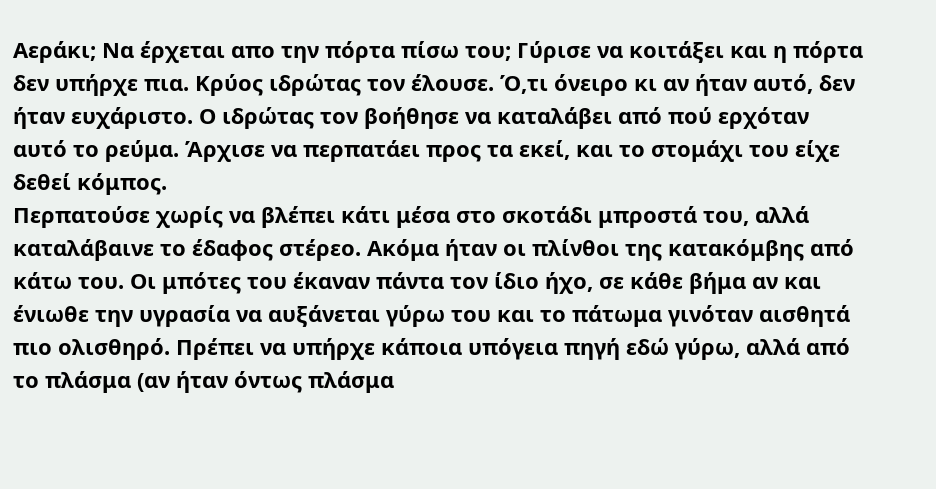Αεράκι; Να έρχεται απο την πόρτα πίσω του; Γύρισε να κοιτάξει και η πόρτα δεν υπήρχε πια. Κρύος ιδρώτας τον έλουσε. Ό,τι όνειρο κι αν ήταν αυτό, δεν ήταν ευχάριστο. Ο ιδρώτας τον βοήθησε να καταλάβει από πού ερχόταν αυτό το ρεύμα. Άρχισε να περπατάει προς τα εκεί, και το στομάχι του είχε δεθεί κόμπος.
Περπατούσε χωρίς να βλέπει κάτι μέσα στο σκοτάδι μπροστά του, αλλά καταλάβαινε το έδαφος στέρεο. Ακόμα ήταν οι πλίνθοι της κατακόμβης από κάτω του. Οι μπότες του έκαναν πάντα τον ίδιο ήχο, σε κάθε βήμα αν και ένιωθε την υγρασία να αυξάνεται γύρω του και το πάτωμα γινόταν αισθητά πιο ολισθηρό. Πρέπει να υπήρχε κάποια υπόγεια πηγή εδώ γύρω, αλλά από το πλάσμα (αν ήταν όντως πλάσμα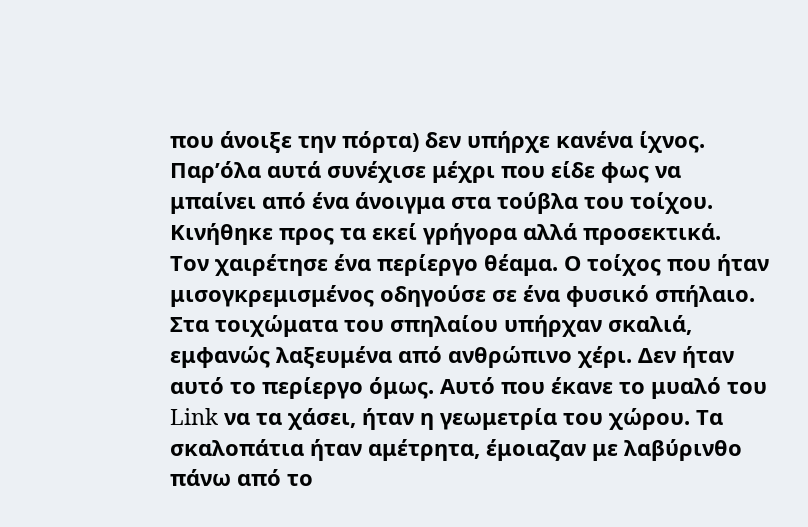που άνοιξε την πόρτα) δεν υπήρχε κανένα ίχνος. Παρ’όλα αυτά συνέχισε μέχρι που είδε φως να μπαίνει από ένα άνοιγμα στα τούβλα του τοίχου. Κινήθηκε προς τα εκεί γρήγορα αλλά προσεκτικά.
Τον χαιρέτησε ένα περίεργο θέαμα. Ο τοίχος που ήταν μισογκρεμισμένος οδηγούσε σε ένα φυσικό σπήλαιο. Στα τοιχώματα του σπηλαίου υπήρχαν σκαλιά, εμφανώς λαξευμένα από ανθρώπινο χέρι. Δεν ήταν αυτό το περίεργο όμως. Αυτό που έκανε το μυαλό του Link να τα χάσει, ήταν η γεωμετρία του χώρου. Τα σκαλοπάτια ήταν αμέτρητα, έμοιαζαν με λαβύρινθο πάνω από το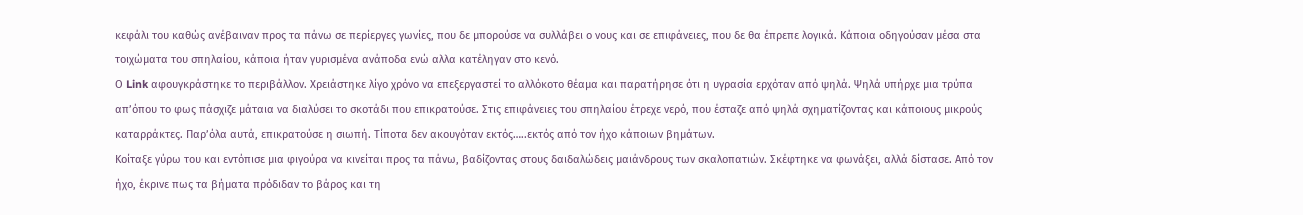κεφάλι του καθώς ανέβαιναν προς τα πάνω σε περίεργες γωνίες, που δε μπορούσε να συλλάβει ο νους και σε επιφάνειες, που δε θα έπρεπε λογικά. Κάποια οδηγούσαν μέσα στα τοιχώματα του σπηλαίου, κάποια ήταν γυρισμένα ανάποδα ενώ αλλα κατέληγαν στο κενό.
Ο Link αφουγκράστηκε το περιβάλλον. Χρειάστηκε λίγο χρόνο να επεξεργαστεί το αλλόκοτο θέαμα και παρατήρησε ότι η υγρασία ερχόταν από ψηλά. Ψηλά υπήρχε μια τρύπα απ’όπου το φως πάσχιζε μάταια να διαλύσει το σκοτάδι που επικρατούσε. Στις επιφάνειες του σπηλαίου έτρεχε νερό, που έσταζε από ψηλά σχηματίζοντας και κάποιους μικρούς καταρράκτες. Παρ’όλα αυτά, επικρατούσε η σιωπή. Τίποτα δεν ακουγόταν εκτός…..εκτός από τον ήχο κάποιων βημάτων.
Κοίταξε γύρω του και εντόπισε μια φιγούρα να κινείται προς τα πάνω, βαδίζοντας στους δαιδαλώδεις μαιάνδρους των σκαλοπατιών. Σκέφτηκε να φωνάξει, αλλά δίστασε. Από τον ήχο, έκρινε πως τα βήματα πρόδιδαν το βάρος και τη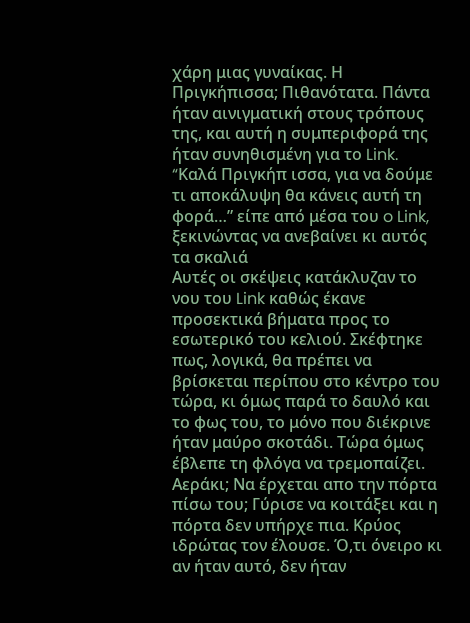χάρη μιας γυναίκας. Η Πριγκήπισσα; Πιθανότατα. Πάντα ήταν αινιγματική στους τρόπους της, και αυτή η συμπεριφορά της ήταν συνηθισμένη για το Link.
“Kαλά Πριγκήπ ισσα, για να δούμε τι αποκάλυψη θα κάνεις αυτή τη φορά…” είπε από μέσα του o Link, ξεκινώντας να ανεβαίνει κι αυτός τα σκαλιά
Αυτές οι σκέψεις κατάκλυζαν το νου του Link καθώς έκανε προσεκτικά βήματα προς το εσωτερικό του κελιού. Σκέφτηκε πως, λογικά, θα πρέπει να βρίσκεται περίπου στο κέντρο του τώρα, κι όμως παρά το δαυλό και το φως του, το μόνο που διέκρινε ήταν μαύρο σκοτάδι. Τώρα όμως έβλεπε τη φλόγα να τρεμοπαίζει. Αεράκι; Να έρχεται απο την πόρτα πίσω του; Γύρισε να κοιτάξει και η πόρτα δεν υπήρχε πια. Κρύος ιδρώτας τον έλουσε. Ό,τι όνειρο κι αν ήταν αυτό, δεν ήταν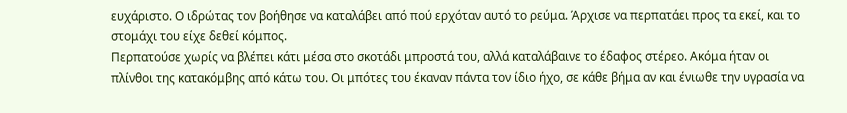ευχάριστο. Ο ιδρώτας τον βοήθησε να καταλάβει από πού ερχόταν αυτό το ρεύμα. Άρχισε να περπατάει προς τα εκεί, και το στομάχι του είχε δεθεί κόμπος.
Περπατούσε χωρίς να βλέπει κάτι μέσα στο σκοτάδι μπροστά του, αλλά καταλάβαινε το έδαφος στέρεο. Ακόμα ήταν οι πλίνθοι της κατακόμβης από κάτω του. Οι μπότες του έκαναν πάντα τον ίδιο ήχο, σε κάθε βήμα αν και ένιωθε την υγρασία να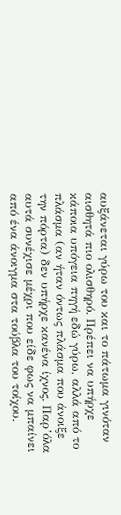αυξάνεται γύρω του και το πάτωμα γινόταν αισθητά πιο ολισθηρό. Πρέπει να υπήρχε κάποια υπόγεια πηγή εδώ γύρω, αλλά από το πλάσμα (αν ήταν όντως πλάσμα που άνοιξε την πόρτα) δεν υπήρχε κανένα ίχνος. Παρ’όλα αυτά συνέχισε μέχρι που είδε φως να μπαίνει από ένα άνοιγμα στα τούβλα του τοίχου.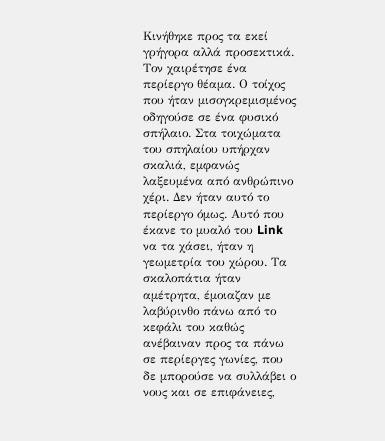Κινήθηκε προς τα εκεί γρήγορα αλλά προσεκτικά.
Τον χαιρέτησε ένα περίεργο θέαμα. Ο τοίχος που ήταν μισογκρεμισμένος οδηγούσε σε ένα φυσικό σπήλαιο. Στα τοιχώματα του σπηλαίου υπήρχαν σκαλιά, εμφανώς λαξευμένα από ανθρώπινο χέρι. Δεν ήταν αυτό το περίεργο όμως. Αυτό που έκανε το μυαλό του Link να τα χάσει, ήταν η γεωμετρία του χώρου. Τα σκαλοπάτια ήταν αμέτρητα, έμοιαζαν με λαβύρινθο πάνω από το κεφάλι του καθώς ανέβαιναν προς τα πάνω σε περίεργες γωνίες, που δε μπορούσε να συλλάβει ο νους και σε επιφάνειες,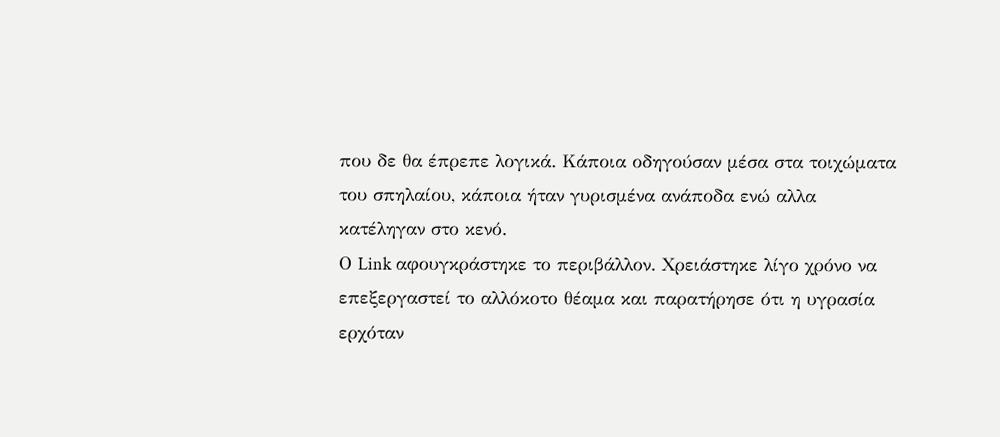που δε θα έπρεπε λογικά. Κάποια οδηγούσαν μέσα στα τοιχώματα του σπηλαίου, κάποια ήταν γυρισμένα ανάποδα ενώ αλλα κατέληγαν στο κενό.
Ο Link αφουγκράστηκε το περιβάλλον. Χρειάστηκε λίγο χρόνο να επεξεργαστεί το αλλόκοτο θέαμα και παρατήρησε ότι η υγρασία ερχόταν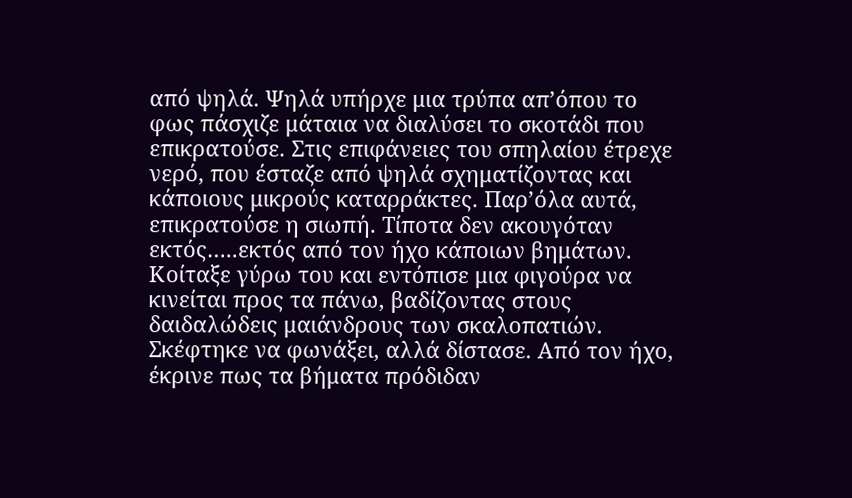από ψηλά. Ψηλά υπήρχε μια τρύπα απ’όπου το φως πάσχιζε μάταια να διαλύσει το σκοτάδι που επικρατούσε. Στις επιφάνειες του σπηλαίου έτρεχε νερό, που έσταζε από ψηλά σχηματίζοντας και κάποιους μικρούς καταρράκτες. Παρ’όλα αυτά, επικρατούσε η σιωπή. Τίποτα δεν ακουγόταν εκτός…..εκτός από τον ήχο κάποιων βημάτων.
Κοίταξε γύρω του και εντόπισε μια φιγούρα να κινείται προς τα πάνω, βαδίζοντας στους δαιδαλώδεις μαιάνδρους των σκαλοπατιών. Σκέφτηκε να φωνάξει, αλλά δίστασε. Από τον ήχο, έκρινε πως τα βήματα πρόδιδαν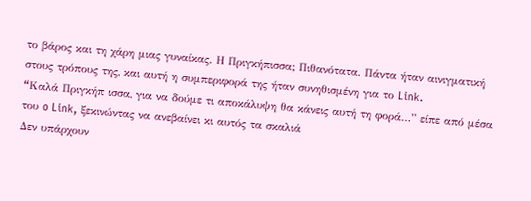το βάρος και τη χάρη μιας γυναίκας. Η Πριγκήπισσα; Πιθανότατα. Πάντα ήταν αινιγματική στους τρόπους της, και αυτή η συμπεριφορά της ήταν συνηθισμένη για το Link.
“Kαλά Πριγκήπ ισσα, για να δούμε τι αποκάλυψη θα κάνεις αυτή τη φορά…” είπε από μέσα του o Link, ξεκινώντας να ανεβαίνει κι αυτός τα σκαλιά
Δεν υπάρχουν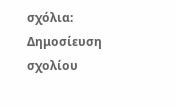σχόλια:
Δημοσίευση σχολίου